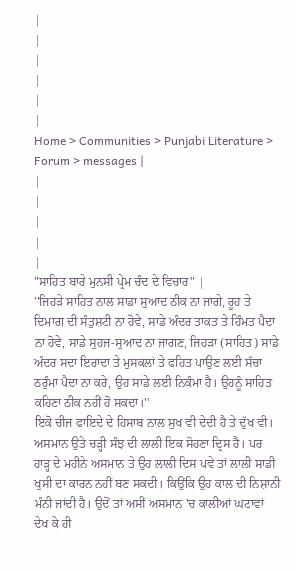|
|
|
|
|
|
Home > Communities > Punjabi Literature > Forum > messages |
|
|
|
|
|
"ਸਾਹਿਤ ਬਾਰੇ ਮੁਨਸੀ ਪ੍ਰੇਮ ਚੰਦ ਦੇ ਵਿਚਾਰ" |
''ਜਿਹੜੇ ਸਾਹਿਤ ਨਾਲ ਸਾਡਾ ਸੁਆਦ ਠੀਕ ਨਾ ਜਾਗੇ, ਰੂਹ ਤੇ ਦਿਮਾਗ ਦੀ ਸੰਤੁਸ਼ਟੀ ਨਾ ਹੋਵੇ, ਸਾਡੇ ਅੰਦਰ ਤਾਕਤ ਤੇ ਹਿੰਮਤ ਪੈਦਾ ਨਾ ਹੋਵੇ, ਸਾਡੇ ਸੁਹਜ-ਸੁਆਦ ਨਾ ਜਾਗਣ, ਜਿਹੜਾ (ਸਾਹਿਤ) ਸਾਡੇ ਅੰਦਰ ਸਦਾ ਇਰਾਦਾ ਤੇ ਮੁਸਕਲਾਂ ਤੇ ਫਹਿਤ ਪਾਉਣ ਲਈ ਸੱਚਾ ਠਰੁੰਮਾ ਪੈਦਾ ਨਾ ਕਰੇ, ਉਹ ਸਾਡੇ ਲਈ ਨਿਕੰਮਾ ਹੈ। ਉਹਨੂੰ ਸਾਹਿਤ ਕਹਿਣਾ ਠੀਕ ਨਹੀਂ ਹੋ ਸਕਦਾ।''
ਇਕੋ ਚੀਜ ਫਾਇਦੇ ਦੇ ਹਿਸਾਬ ਨਾਲ ਸੁਖ ਵੀ ਦੇਦੀ ਹੈ ਤੇ ਦੁੱਖ ਵੀ। ਅਸਮਾਨ ਉਤੇ ਚੜ੍ਹੀ ਸੰਝ ਦੀ ਲਾਲੀ ਇਕ ਸੋਹਣਾ ਦ੍ਰਿਸ ਹੈ। ਪਰ ਹਾੜ੍ਹ ਦੇ ਮਹੀਨੇ ਅਸਮਾਨ ਤੇ ਉਹ ਲਾਲੀ ਦਿਸ ਪਵੇ ਤਾਂ ਲਾਲੀ ਸਾਡੀ ਖੁਸੀ ਦਾ ਕਾਰਨ ਨਹੀਂ ਬਣ ਸਕਦੀ। ਕਿਉਂਕਿ ਉਹ ਕਾਲ ਦੀ ਨਿਸ਼ਾਨੀ ਮੰਨੀ ਜਾਂਦੀ ਹੈ। ਉਦੋਂ ਤਾਂ ਅਸੀਂ ਅਸਮਾਨ 'ਚ ਕਾਲੀਆਂ ਘਟਾਵਾਂ ਦੇਖ ਕੇ ਹੀ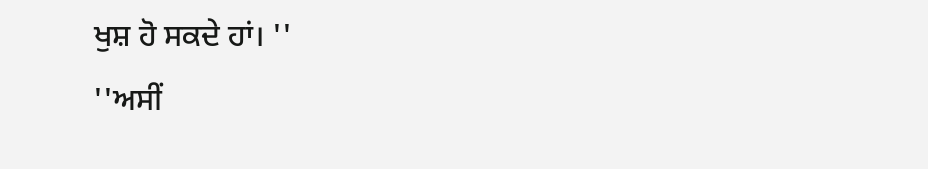ਖੁਸ਼ ਹੋ ਸਕਦੇ ਹਾਂ। ''
''ਅਸੀਂ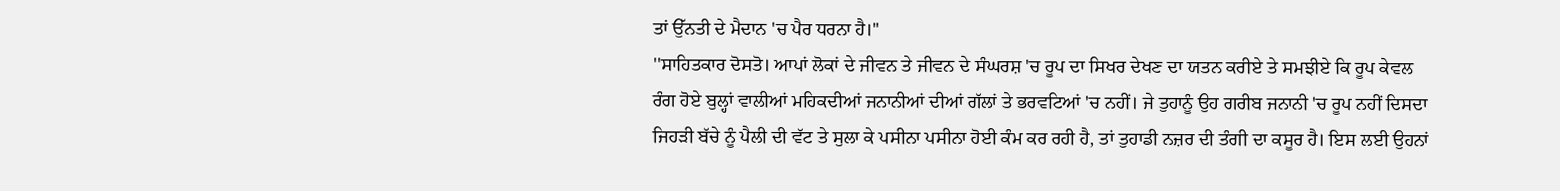ਤਾਂ ਉੱਨਤੀ ਦੇ ਮੈਦਾਨ 'ਚ ਪੈਰ ਧਰਨਾ ਹੈ।''
''ਸਾਹਿਤਕਾਰ ਦੋਸਤੋ। ਆਪਾਂ ਲੋਕਾਂ ਦੇ ਜੀਵਨ ਤੇ ਜੀਵਨ ਦੇ ਸੰਘਰਸ਼ 'ਚ ਰੂਪ ਦਾ ਸਿਖਰ ਦੇਖਣ ਦਾ ਯਤਨ ਕਰੀਏ ਤੇ ਸਮਝੀਏ ਕਿ ਰੂਪ ਕੇਵਲ ਰੰਗ ਹੋਏ ਬੁਲ੍ਹਾਂ ਵਾਲੀਆਂ ਮਹਿਕਦੀਆਂ ਜਨਾਨੀਆਂ ਦੀਆਂ ਗੱਲਾਂ ਤੇ ਭਰਵਟਿਆਂ 'ਚ ਨਹੀਂ। ਜੇ ਤੁਹਾਨੂੰ ਉਹ ਗਰੀਬ ਜਨਾਨੀ 'ਚ ਰੂਪ ਨਹੀਂ ਦਿਸਦਾ ਜਿਹੜੀ ਬੱਚੇ ਨੂੰ ਪੈਲੀ ਦੀ ਵੱਟ ਤੇ ਸੁਲਾ ਕੇ ਪਸੀਨਾ ਪਸੀਨਾ ਹੋਈ ਕੰਮ ਕਰ ਰਹੀ ਹੈ, ਤਾਂ ਤੁਹਾਡੀ ਨਜ਼ਰ ਦੀ ਤੰਗੀ ਦਾ ਕਸੂਰ ਹੈ। ਇਸ ਲਈ ਉਹਨਾਂ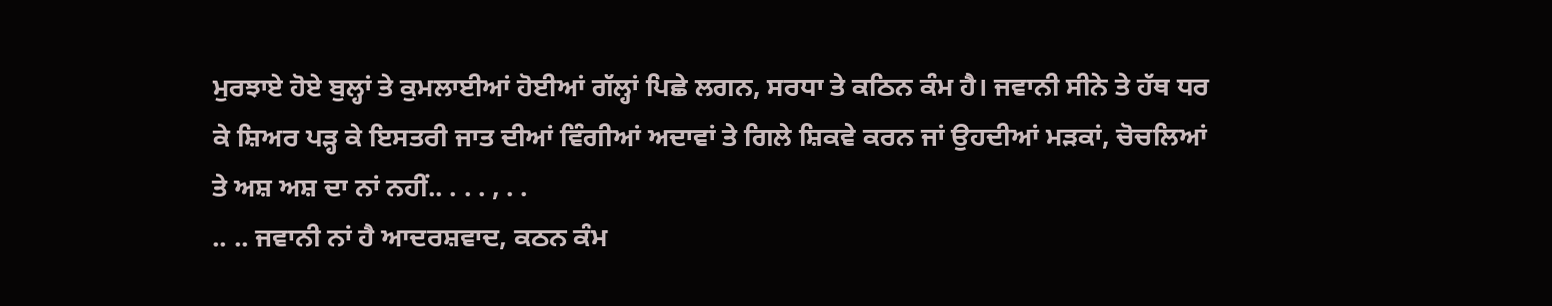ਮੁਰਝਾਏ ਹੋਏ ਬੁਲ੍ਹਾਂ ਤੇ ਕੁਮਲਾਈਆਂ ਹੋਈਆਂ ਗੱਲ੍ਹਾਂ ਪਿਛੇ ਲਗਨ, ਸਰਧਾ ਤੇ ਕਠਿਨ ਕੰਮ ਹੈ। ਜਵਾਨੀ ਸੀਨੇ ਤੇ ਹੱਥ ਧਰ ਕੇ ਸ਼ਿਅਰ ਪੜ੍ਹ ਕੇ ਇਸਤਰੀ ਜਾਤ ਦੀਆਂ ਵਿੰਗੀਆਂ ਅਦਾਵਾਂ ਤੇ ਗਿਲੇ ਸ਼ਿਕਵੇ ਕਰਨ ਜਾਂ ਉਹਦੀਆਂ ਮੜਕਾਂ, ਚੋਚਲਿਆਂ ਤੇ ਅਸ਼ ਅਸ਼ ਦਾ ਨਾਂ ਨਹੀਂ.. . . . , . .
.. .. ਜਵਾਨੀ ਨਾਂ ਹੈ ਆਦਰਸ਼ਵਾਦ, ਕਠਨ ਕੰਮ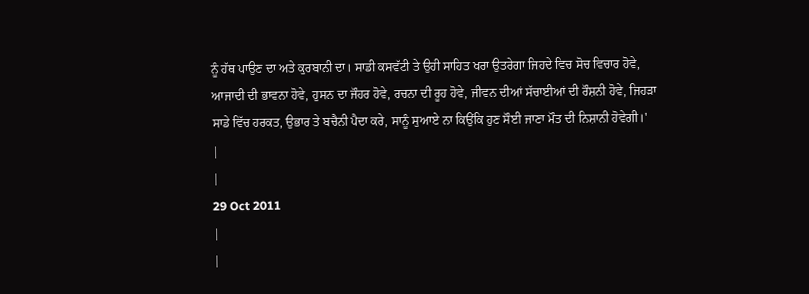ਨੂੰ ਹੱਥ ਪਾਉਣ ਦਾ ਅਤੇ ਕੁਰਬਾਨੀ ਦਾ। ਸਾਡੀ ਕਸਵੱਟੀ ਤੇ ਉਹੀ ਸਾਹਿਤ ਖਰਾ ਉਤਰੇਗਾ ਜਿਹਦੇ ਵਿਚ ਸੋਚ ਵਿਚਾਰ ਹੋਵੇ, ਆਜਾਦੀ ਦੀ ਭਾਵਨਾ ਹੋਵੇ, ਹੁਸਨ ਦਾ ਜੌਹਰ ਹੋਵੇ, ਰਚਨਾ ਦੀ ਰੂਹ ਹੋਵੇ, ਜੀਵਨ ਦੀਆਂ ਸੱਚਾਈਆਂ ਦੀ ਰੌਸ਼ਨੀ ਹੋਵੇ, ਜਿਹੜਾ ਸਾਡੇ ਵਿੱਚ ਹਰਕਤ, ਉਭਾਰ ਤੇ ਬਚੈਨੀ ਪੈਦਾ ਕਰੇ, ਸਾਨੂੰ ਸੁਆਏ ਨਾ ਕਿਉਂਕਿ ਹੁਣ ਸੌਈ ਜਾਣਾ ਮੌਤ ਦੀ ਨਿਸ਼ਾਨੀ ਹੋਵੇਗੀ।'
|
|
29 Oct 2011
|
|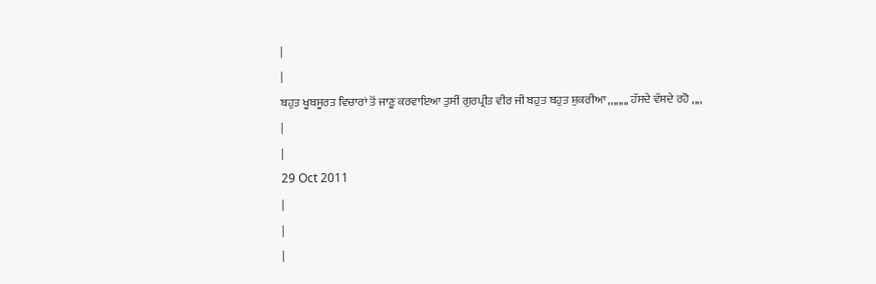|
|
ਬਹੁਤ ਖੂਬਸੂਰਤ ਵਿਚਾਰਾਂ ਤੋਂ ਜਾਣੂ ਕਰਵਾਇਆ ਤੁਸੀਂ ਗੁਰਪ੍ਰੀਤ ਵੀਰ ਜੀ ਬਹੁਤ ਬਹੁਤ ਸ਼ੁਕਰੀਆ ,,,,,,,, ਹੱਸਦੇ ਵੱਸਦੇ ਰਹੋ ,,,,
|
|
29 Oct 2011
|
|
|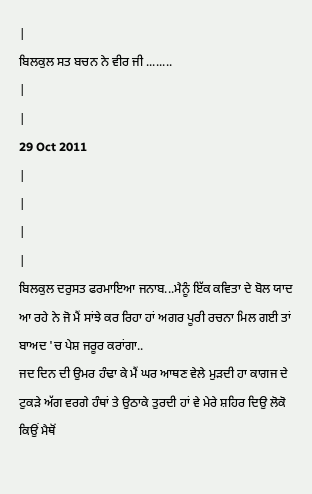|
ਬਿਲਕੁਲ ਸਤ ਬਚਨ ਨੇ ਵੀਰ ਜੀ ........
|
|
29 Oct 2011
|
|
|
|
ਬਿਲਕੁਲ ਦਰੁਸਤ ਫਰਮਾਇਆ ਜਨਾਬ...ਮੈਨੂੰ ਇੱਕ ਕਵਿਤਾ ਦੇ ਬੋਲ ਯਾਦ ਆ ਰਹੇ ਨੇ ਜੋ ਮੈਂ ਸਾਂਝੇ ਕਰ ਰਿਹਾ ਹਾਂ ਅਗਰ ਪੂਰੀ ਰਚਨਾ ਮਿਲ ਗਈ ਤਾਂ ਬਾਅਦ 'ਚ ਪੇਸ਼ ਜਰੂਰ ਕਰਾਂਗਾ..
ਜਦ ਦਿਨ ਦੀ ਉਮਰ ਹੰਢਾ ਕੇ ਮੈਂ ਘਰ ਆਥਣ ਵੇਲੇ ਮੁੜਦੀ ਹਾ ਕਾਗਜ ਦੇ ਟੁਕੜੇ ਅੱਗ ਵਰਗੇ ਹੰਥਾਂ ਤੇ ਉਠਾਕੇ ਤੁਰਦੀ ਹਾਂ ਵੇ ਮੇਰੇ ਸ਼ਹਿਰ ਦਿਉ ਲੋਕੋ ਕਿਉਂ ਮੈਥੋਂ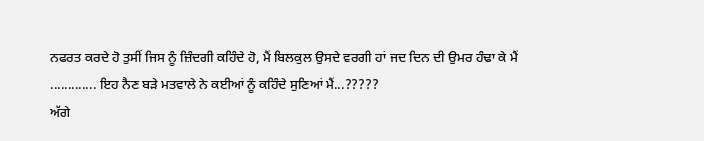ਨਫਰਤ ਕਰਦੇ ਹੋ ਤੁਸੀਂ ਜਿਸ ਨੂੰ ਜ਼ਿੰਦਗੀ ਕਹਿੰਦੇ ਹੋ, ਮੈਂ ਬਿਲਕੁਲ ਉਸਦੇ ਵਰਗੀ ਹਾਂ ਜਦ ਦਿਨ ਦੀ ਉਮਰ ਹੰਢਾ ਕੇ ਮੈਂ ............. ਇਹ ਨੈਣ ਬੜੇ ਮਤਵਾਲੇ ਨੇ ਕਈਆਂ ਨੂੰ ਕਹਿੰਦੇ ਸੁਣਿਆਂ ਮੈਂ...?????
ਅੱਗੇ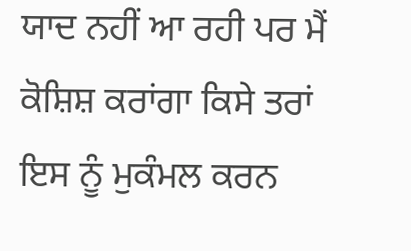ਯਾਦ ਨਹੀਂ ਆ ਰਹੀ ਪਰ ਮੈਂ ਕੋਸ਼ਿਸ਼ ਕਰਾਂਗਾ ਕਿਸੇ ਤਰਾਂ ਇਸ ਨੂੰ ਮੁਕੰਮਲ ਕਰਨ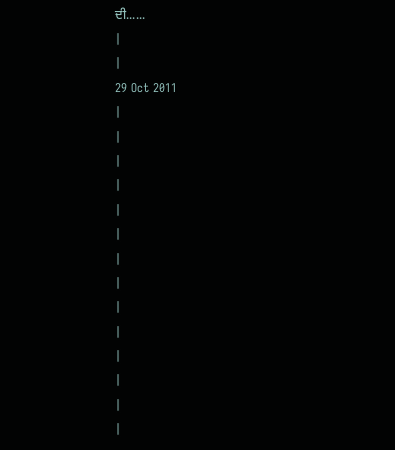ਦੀ......
|
|
29 Oct 2011
|
|
|
|
|
|
|
|
|
|
|
|
|
|